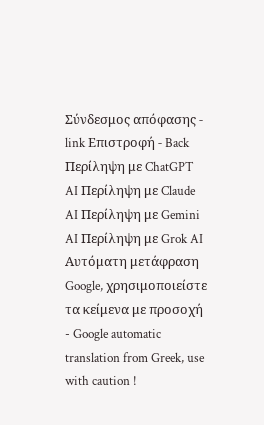Σύνδεσμος απόφασης - link Επιστροφή - Back Περίληψη με ChatGPT AI Περίληψη με Claude AI Περίληψη με Gemini AI Περίληψη με Grok AI Αυτόματη μετάφραση Google, χρησιμοποιείστε τα κείμενα με προσοχή - Google automatic translation from Greek, use with caution !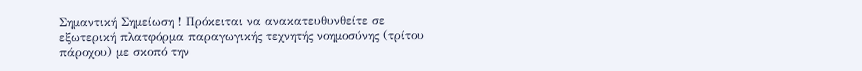Σημαντική Σημείωση ! Πρόκειται να ανακατευθυνθείτε σε εξωτερική πλατφόρμα παραγωγικής τεχνητής νοημοσύνης (τρίτου πάροχου) με σκοπό την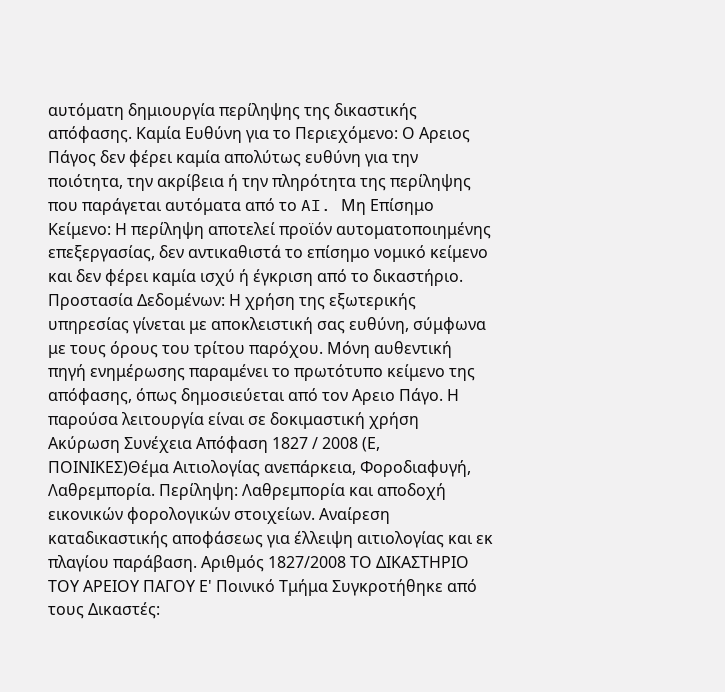αυτόματη δημιουργία περίληψης της δικαστικής απόφασης. Καμία Ευθύνη για το Περιεχόμενο: Ο Αρειος Πάγος δεν φέρει καμία απολύτως ευθύνη για την ποιότητα, την ακρίβεια ή την πληρότητα της περίληψης που παράγεται αυτόματα από το AI. Μη Επίσημο Κείμενο: Η περίληψη αποτελεί προϊόν αυτοματοποιημένης επεξεργασίας, δεν αντικαθιστά το επίσημο νομικό κείμενο και δεν φέρει καμία ισχύ ή έγκριση από το δικαστήριο. Προστασία Δεδομένων: Η χρήση της εξωτερικής υπηρεσίας γίνεται με αποκλειστική σας ευθύνη, σύμφωνα με τους όρους του τρίτου παρόχου. Μόνη αυθεντική πηγή ενημέρωσης παραμένει το πρωτότυπο κείμενο της απόφασης, όπως δημοσιεύεται από τον Αρειο Πάγο. Η παρούσα λειτουργία είναι σε δοκιμαστική χρήση Ακύρωση Συνέχεια Απόφαση 1827 / 2008 (Ε, ΠΟΙΝΙΚΕΣ)Θέμα Αιτιολογίας ανεπάρκεια, Φοροδιαφυγή, Λαθρεμπορία. Περίληψη: Λαθρεμπορία και αποδοχή εικονικών φορολογικών στοιχείων. Αναίρεση καταδικαστικής αποφάσεως για έλλειψη αιτιολογίας και εκ πλαγίου παράβαση. Αριθμός 1827/2008 ΤΟ ΔΙΚΑΣΤΗΡΙΟ ΤΟΥ ΑΡΕΙΟΥ ΠΑΓΟΥ Ε' Ποινικό Τμήμα Συγκροτήθηκε από τους Δικαστές: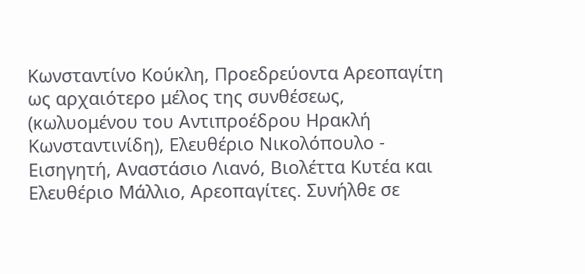Κωνσταντίνο Κούκλη, Προεδρεύοντα Αρεοπαγίτη ως αρχαιότερο μέλος της συνθέσεως, (κωλυομένου του Αντιπροέδρου Ηρακλή Κωνσταντινίδη), Ελευθέριο Νικολόπουλο - Εισηγητή, Αναστάσιο Λιανό, Βιολέττα Κυτέα και Ελευθέριο Μάλλιο, Αρεοπαγίτες. Συνήλθε σε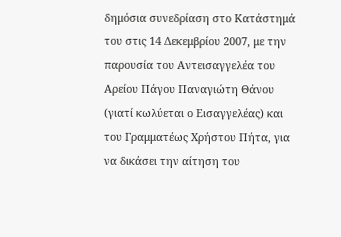δημόσια συνεδρίαση στο Κατάστημά του στις 14 Δεκεμβρίου 2007, με την παρουσία του Αντεισαγγελέα του Αρείου Πάγου Παναγιώτη Θάνου (γιατί κωλύεται ο Εισαγγελέας) και του Γραμματέως Χρήστου Πήτα, για να δικάσει την αίτηση του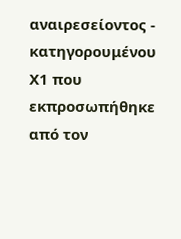αναιρεσείοντος - κατηγορουμένου Χ1 που εκπροσωπήθηκε από τον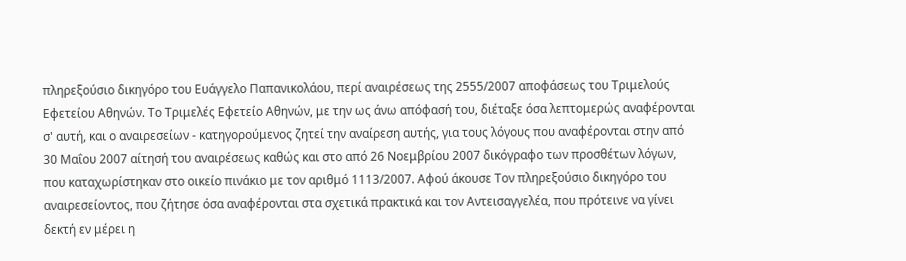πληρεξούσιο δικηγόρο του Ευάγγελο Παπανικολάου, περί αναιρέσεως της 2555/2007 αποφάσεως του Τριμελούς Εφετείου Αθηνών. Το Τριμελές Εφετείο Αθηνών, με την ως άνω απόφασή του, διέταξε όσα λεπτομερώς αναφέρονται σ' αυτή, και ο αναιρεσείων - κατηγορούμενος ζητεί την αναίρεση αυτής, για τους λόγους που αναφέρονται στην από 30 Μαΐου 2007 αίτησή του αναιρέσεως καθώς και στο από 26 Νοεμβρίου 2007 δικόγραφο των προσθέτων λόγων, που καταχωρίστηκαν στο οικείο πινάκιο με τον αριθμό 1113/2007. Αφού άκουσε Τον πληρεξούσιο δικηγόρο του αναιρεσείοντος, που ζήτησε όσα αναφέρονται στα σχετικά πρακτικά και τον Αντεισαγγελέα, που πρότεινε να γίνει δεκτή εν μέρει η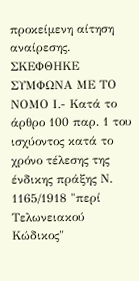προκείμενη αίτηση αναίρεσης. ΣΚΕΦΘΗΚΕ ΣΥΜΦΩΝΑ ΜΕ ΤΟ ΝΟΜΟ Ι.- Κατά το άρθρο 100 παρ. 1 του ισχύοντος κατά το χρόνο τέλεσης της ένδικης πράξης Ν. 1165/1918 "περί Τελωνειακού Κώδικος"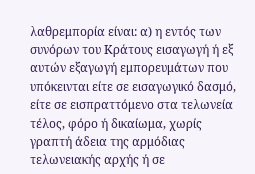λαθρεμπορία είναι: α) η εντός των συνόρων του Κράτους εισαγωγή ή εξ αυτών εξαγωγή εμπορευμάτων που υπόκεινται είτε σε εισαγωγικό δασμό, είτε σε εισπραττόμενο στα τελωνεία τέλος, φόρο ή δικαίωμα, χωρίς γραπτή άδεια της αρμόδιας τελωνειακής αρχής ή σε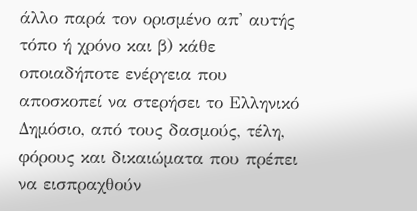άλλο παρά τον ορισμένο απ' αυτής τόπο ή χρόνο και β) κάθε οποιαδήποτε ενέργεια που αποσκοπεί να στερήσει το Ελληνικό Δημόσιο, από τους δασμούς, τέλη, φόρους και δικαιώματα που πρέπει να εισπραχθούν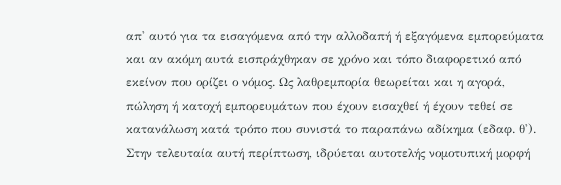απ' αυτό για τα εισαγόμενα από την αλλοδαπή ή εξαγόμενα εμπορεύματα και αν ακόμη αυτά εισπράχθηκαν σε χρόνο και τόπο διαφορετικό από εκείνον που ορίζει ο νόμος. Ως λαθρεμπορία θεωρείται και η αγορά, πώληση ή κατοχή εμπορευμάτων που έχουν εισαχθεί ή έχουν τεθεί σε κατανάλωση κατά τρόπο που συνιστά το παραπάνω αδίκημα (εδαφ. θ'). Στην τελευταία αυτή περίπτωση, ιδρύεται αυτοτελής νομοτυπική μορφή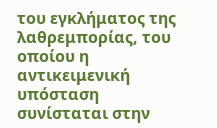του εγκλήματος της λαθρεμπορίας, του οποίου η αντικειμενική υπόσταση συνίσταται στην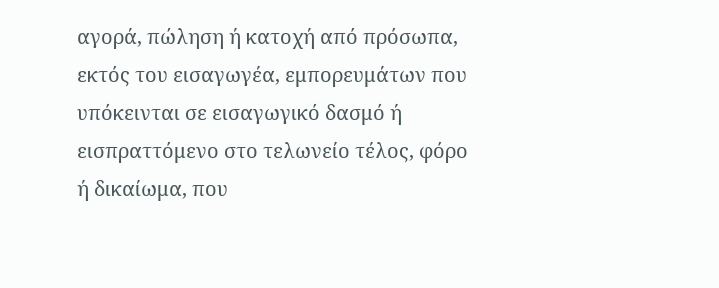αγορά, πώληση ή κατοχή από πρόσωπα, εκτός του εισαγωγέα, εμπορευμάτων που υπόκεινται σε εισαγωγικό δασμό ή εισπραττόμενο στο τελωνείο τέλος, φόρο ή δικαίωμα, που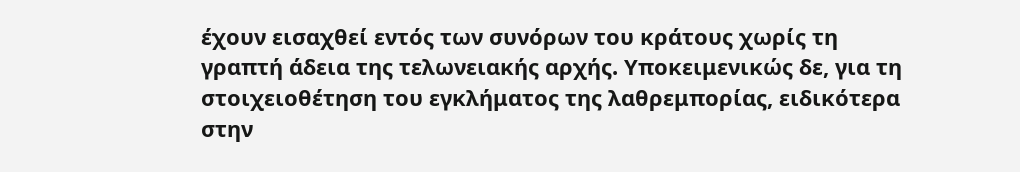έχουν εισαχθεί εντός των συνόρων του κράτους χωρίς τη γραπτή άδεια της τελωνειακής αρχής. Υποκειμενικώς δε, για τη στοιχειοθέτηση του εγκλήματος της λαθρεμπορίας, ειδικότερα στην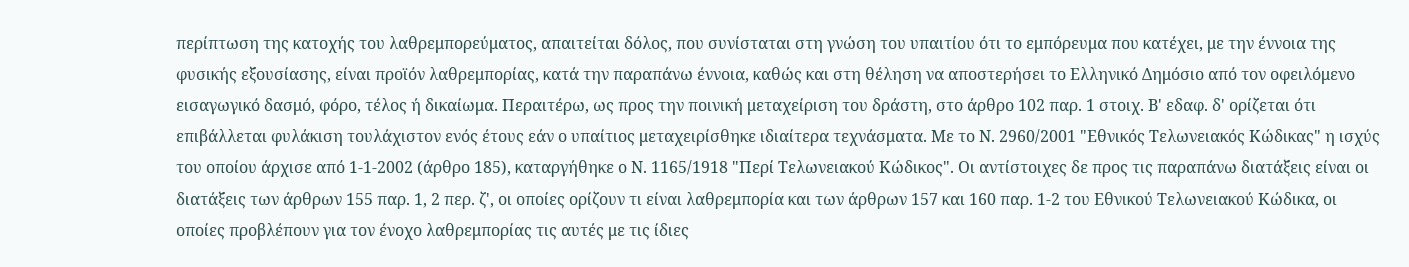περίπτωση της κατοχής του λαθρεμπορεύματος, απαιτείται δόλος, που συνίσταται στη γνώση του υπαιτίου ότι το εμπόρευμα που κατέχει, με την έννοια της φυσικής εξουσίασης, είναι προϊόν λαθρεμπορίας, κατά την παραπάνω έννοια, καθώς και στη θέληση να αποστερήσει το Ελληνικό Δημόσιο από τον οφειλόμενο εισαγωγικό δασμό, φόρο, τέλος ή δικαίωμα. Περαιτέρω, ως προς την ποινική μεταχείριση του δράστη, στο άρθρο 102 παρ. 1 στοιχ. Β' εδαφ. δ' ορίζεται ότι επιβάλλεται φυλάκιση τουλάχιστον ενός έτους εάν ο υπαίτιος μεταχειρίσθηκε ιδιαίτερα τεχνάσματα. Με το Ν. 2960/2001 "Εθνικός Τελωνειακός Κώδικας" η ισχύς του οποίου άρχισε από 1-1-2002 (άρθρο 185), καταργήθηκε ο Ν. 1165/1918 "Περί Τελωνειακού Κώδικος". Οι αντίστοιχες δε προς τις παραπάνω διατάξεις είναι οι διατάξεις των άρθρων 155 παρ. 1, 2 περ. ζ', οι οποίες ορίζουν τι είναι λαθρεμπορία και των άρθρων 157 και 160 παρ. 1-2 του Εθνικού Τελωνειακού Κώδικα, οι οποίες προβλέπουν για τον ένοχο λαθρεμπορίας τις αυτές με τις ίδιες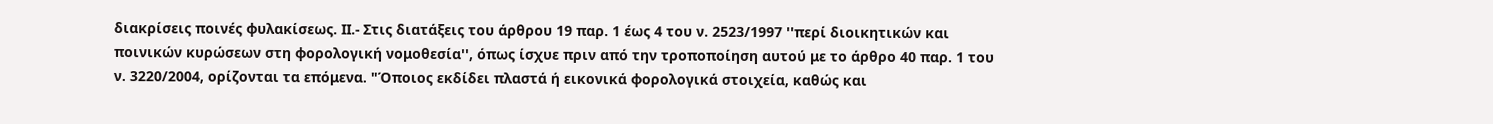διακρίσεις ποινές φυλακίσεως. ΙΙ.- Στις διατάξεις του άρθρου 19 παρ. 1 έως 4 του ν. 2523/1997 ''περί διοικητικών και ποινικών κυρώσεων στη φορολογική νομοθεσία'', όπως ίσχυε πριν από την τροποποίηση αυτού με το άρθρο 40 παρ. 1 του ν. 3220/2004, ορίζονται τα επόμενα. "Όποιος εκδίδει πλαστά ή εικονικά φορολογικά στοιχεία, καθώς και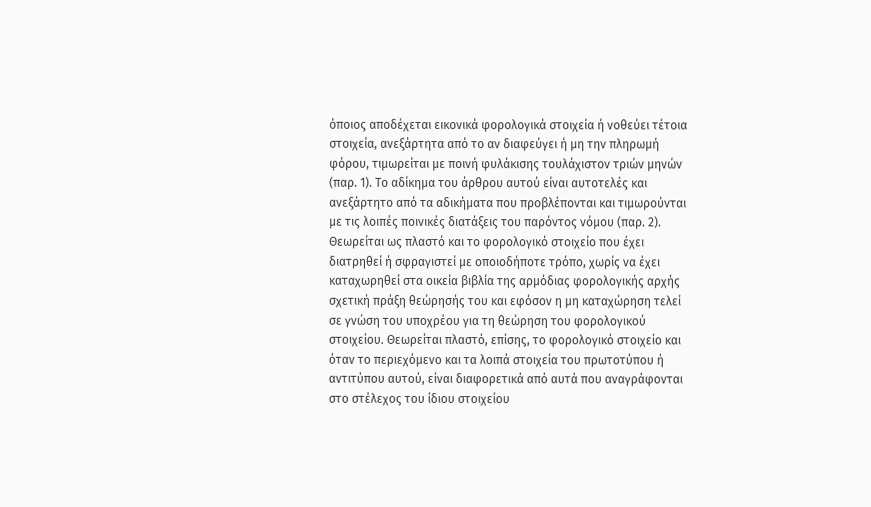όποιος αποδέχεται εικονικά φορολογικά στοιχεία ή νοθεύει τέτοια στοιχεία, ανεξάρτητα από το αν διαφεύγει ή μη την πληρωμή φόρου, τιμωρείται με ποινή φυλάκισης τουλάχιστον τριών μηνών (παρ. 1). Το αδίκημα του άρθρου αυτού είναι αυτοτελές και ανεξάρτητο από τα αδικήματα που προβλέπονται και τιμωρούνται με τις λοιπές ποινικές διατάξεις του παρόντος νόμου (παρ. 2). Θεωρείται ως πλαστό και το φορολογικό στοιχείο που έχει διατρηθεί ή σφραγιστεί με οποιοδήποτε τρόπο, χωρίς να έχει καταχωρηθεί στα οικεία βιβλία της αρμόδιας φορολογικής αρχής σχετική πράξη θεώρησής του και εφόσον η μη καταχώρηση τελεί σε γνώση του υποχρέου για τη θεώρηση του φορολογικού στοιχείου. Θεωρείται πλαστό, επίσης, το φορολογικό στοιχείο και όταν το περιεχόμενο και τα λοιπά στοιχεία του πρωτοτύπου ή αντιτύπου αυτού, είναι διαφορετικά από αυτά που αναγράφονται στο στέλεχος του ίδιου στοιχείου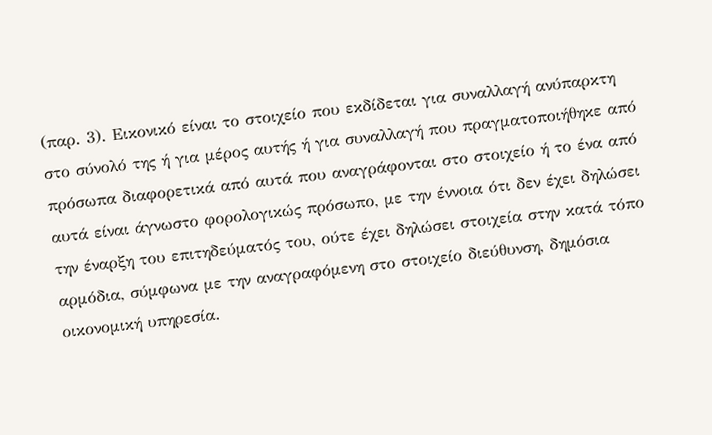(παρ. 3). Εικονικό είναι το στοιχείο που εκδίδεται για συναλλαγή ανύπαρκτη στο σύνολό της ή για μέρος αυτής ή για συναλλαγή που πραγματοποιήθηκε από πρόσωπα διαφορετικά από αυτά που αναγράφονται στο στοιχείο ή το ένα από αυτά είναι άγνωστο φορολογικώς πρόσωπο, με την έννοια ότι δεν έχει δηλώσει την έναρξη του επιτηδεύματός του, ούτε έχει δηλώσει στοιχεία στην κατά τόπο αρμόδια, σύμφωνα με την αναγραφόμενη στο στοιχείο διεύθυνση, δημόσια οικονομική υπηρεσία.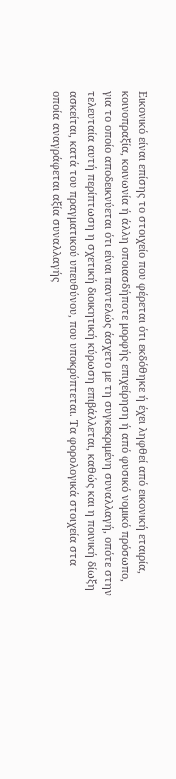Εικονικό είναι επίσης το στοιχείο που φέρεται ότι εκδόθηκε ή έχει ληφθεί από εικονική εταιρία, κοινοπραξία, κοινωνία ή άλλη οποιασδήποτε μορφής επιχείρηση ή από φυσικό νομικό πρόσωπο, για το οποίο αποδεικνύεται ότι είναι παντελώς άσχετο με τη συγκεκριμένη συναλλαγή, οπότε στην τελευταία αυτή περίπτωση η σχετική διοικητική κύρωση επιβάλλεται, καθώς και η ποινική δίωξη ασκείται, κατά του πραγματικού υπευθύνου, που υποκρύπτεται. Τα φορολογικά στοιχεία στα οποία αναγράφεται αξία συναλλαγής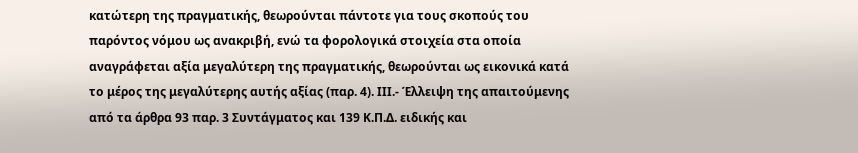κατώτερη της πραγματικής, θεωρούνται πάντοτε για τους σκοπούς του παρόντος νόμου ως ανακριβή, ενώ τα φορολογικά στοιχεία στα οποία αναγράφεται αξία μεγαλύτερη της πραγματικής, θεωρούνται ως εικονικά κατά το μέρος της μεγαλύτερης αυτής αξίας (παρ. 4). ΙΙΙ.- Έλλειψη της απαιτούμενης από τα άρθρα 93 παρ. 3 Συντάγματος και 139 Κ.Π.Δ. ειδικής και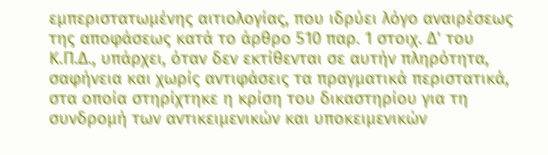εμπεριστατωμένης αιτιολογίας, που ιδρύει λόγο αναιρέσεως της αποφάσεως κατά το άρθρο 510 παρ. 1 στοιχ. Δ' του Κ.Π.Δ., υπάρχει, όταν δεν εκτίθενται σε αυτήν πληρότητα, σαφήνεια και χωρίς αντιφάσεις τα πραγματικά περιστατικά, στα οποία στηρίχτηκε η κρίση του δικαστηρίου για τη συνδρομή των αντικειμενικών και υποκειμενικών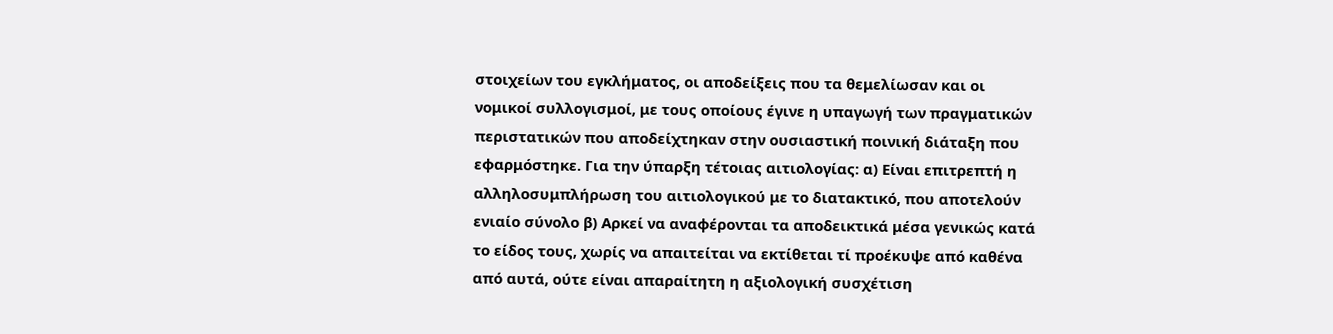στοιχείων του εγκλήματος, οι αποδείξεις που τα θεμελίωσαν και οι νομικοί συλλογισμοί, με τους οποίους έγινε η υπαγωγή των πραγματικών περιστατικών που αποδείχτηκαν στην ουσιαστική ποινική διάταξη που εφαρμόστηκε. Για την ύπαρξη τέτοιας αιτιολογίας: α) Είναι επιτρεπτή η αλληλοσυμπλήρωση του αιτιολογικού με το διατακτικό, που αποτελούν ενιαίο σύνολο β) Αρκεί να αναφέρονται τα αποδεικτικά μέσα γενικώς κατά το είδος τους, χωρίς να απαιτείται να εκτίθεται τί προέκυψε από καθένα από αυτά, ούτε είναι απαραίτητη η αξιολογική συσχέτιση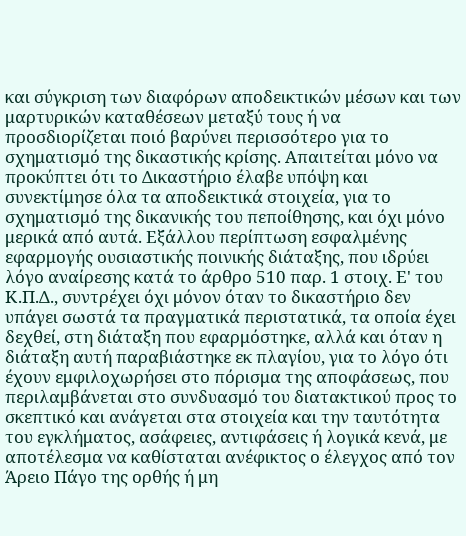και σύγκριση των διαφόρων αποδεικτικών μέσων και των μαρτυρικών καταθέσεων μεταξύ τους ή να προσδιορίζεται ποιό βαρύνει περισσότερο για το σχηματισμό της δικαστικής κρίσης. Απαιτείται μόνο να προκύπτει ότι το Δικαστήριο έλαβε υπόψη και συνεκτίμησε όλα τα αποδεικτικά στοιχεία, για το σχηματισμό της δικανικής του πεποίθησης, και όχι μόνο μερικά από αυτά. Εξάλλου περίπτωση εσφαλμένης εφαρμογής ουσιαστικής ποινικής διάταξης, που ιδρύει λόγο αναίρεσης κατά το άρθρο 510 παρ. 1 στοιχ. Ε' του Κ.Π.Δ., συντρέχει όχι μόνον όταν το δικαστήριο δεν υπάγει σωστά τα πραγματικά περιστατικά, τα οποία έχει δεχθεί, στη διάταξη που εφαρμόστηκε, αλλά και όταν η διάταξη αυτή παραβιάστηκε εκ πλαγίου, για το λόγο ότι έχουν εμφιλοχωρήσει στο πόρισμα της αποφάσεως, που περιλαμβάνεται στο συνδυασμό του διατακτικού προς το σκεπτικό και ανάγεται στα στοιχεία και την ταυτότητα του εγκλήματος, ασάφειες, αντιφάσεις ή λογικά κενά, με αποτέλεσμα να καθίσταται ανέφικτος ο έλεγχος από τον Άρειο Πάγο της ορθής ή μη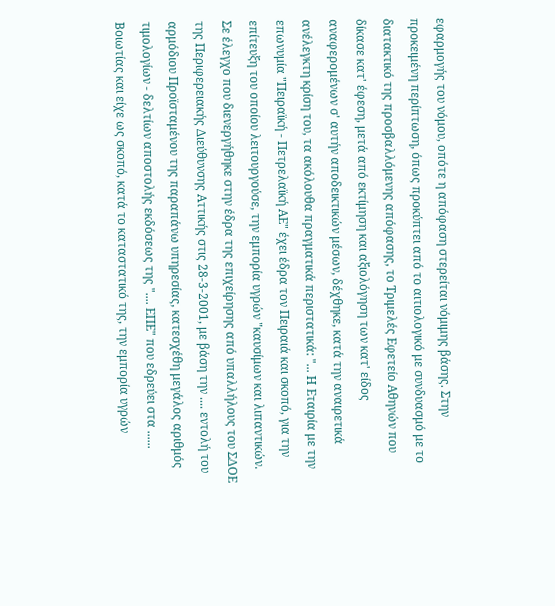εφαρμογής του νόμου, οπότε η απόφαση στερείται νόμιμης βάσης. Στην προκειμένη περίπτωση, όπως προκύπτει από το αιτιολογικό με συνδυασμό με το διατακτικό της προσβαλλόμενης απόφασης, το Τριμελές Εφετείο Αθηνών που δίκασε κατ' έφεση, μετά από εκτίμηση και αξιολόγηση των κατ' είδος αναφερομένων σ' αυτήν αποδεικτικών μέσων, δέχθηκε, κατά την αναιρετικά ανέλεγκτη κρίση του, τα ακόλουθα πραγματικά περιστατικά: "... Η Εταιρία με την επωνυμία "Πειραϊκή - Πετρελαϊκή ΑΕ" έχει έδρα τον Πειραιά και σκοπό, για την επίτευξη του οποίου λειτουργούσε, την εμπορία υγρών "καυσίμων και λιπαντικών. Σε έλεγχο που διενεργήθηκε στην έδρα της επιχείρησης από υπαλλήλους του ΣΔΟΕ της Περιφερειακής Διεύθυνσης Αττικής στις 28-3-2001, με βάση την .... εντολή του αρμόδιου Προϊσταμένου της παραπάνω υπηρεσίας, κατεσχέθη μεγάλος αριθμός τιμολογίων - δελτίων αποστολής εκδόσεως της ".... ΕΠΕ" που εδρεύει στα ...... Βοιωτίας και είχε ως σκοπό, κατά το καταστατικό της, την εμπορία υγρών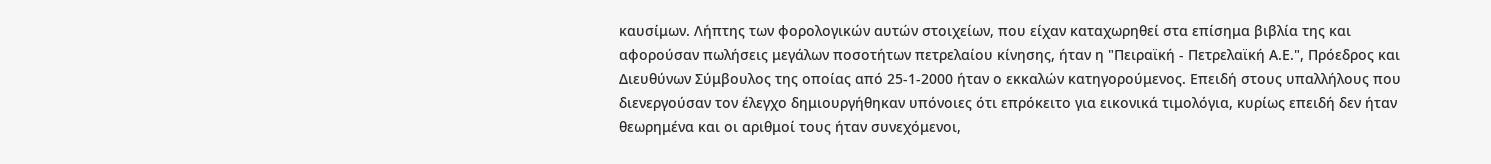καυσίμων. Λήπτης των φορολογικών αυτών στοιχείων, που είχαν καταχωρηθεί στα επίσημα βιβλία της και αφορούσαν πωλήσεις μεγάλων ποσοτήτων πετρελαίου κίνησης, ήταν η "Πειραϊκή - Πετρελαϊκή Α.Ε.", Πρόεδρος και Διευθύνων Σύμβουλος της οποίας από 25-1-2000 ήταν ο εκκαλών κατηγορούμενος. Επειδή στους υπαλλήλους που διενεργούσαν τον έλεγχο δημιουργήθηκαν υπόνοιες ότι επρόκειτο για εικονικά τιμολόγια, κυρίως επειδή δεν ήταν θεωρημένα και οι αριθμοί τους ήταν συνεχόμενοι,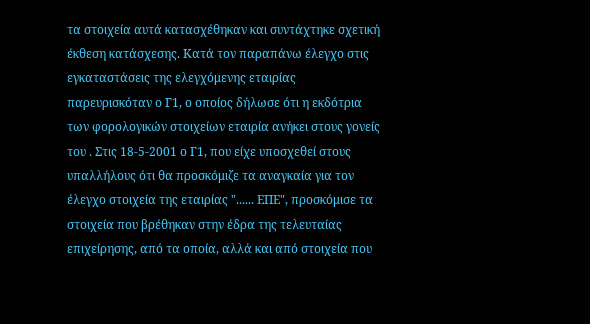τα στοιχεία αυτά κατασχέθηκαν και συντάχτηκε σχετική έκθεση κατάσχεσης. Κατά τον παραπάνω έλεγχο στις εγκαταστάσεις της ελεγχόμενης εταιρίας παρευρισκόταν ο Γ1, ο οποίος δήλωσε ότι η εκδότρια των φορολογικών στοιχείων εταιρία ανήκει στους γονείς του . Στις 18-5-2001 ο Γ1, που είχε υποσχεθεί στους υπαλλήλους ότι θα προσκόμιζε τα αναγκαία για τον έλεγχο στοιχεία της εταιρίας "...... ΕΠΕ", προσκόμισε τα στοιχεία που βρέθηκαν στην έδρα της τελευταίας επιχείρησης, από τα οποία, αλλά και από στοιχεία που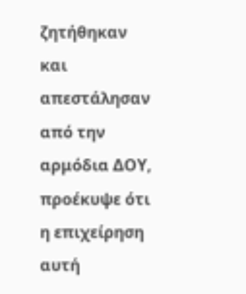ζητήθηκαν και απεστάλησαν από την αρμόδια ΔΟΥ, προέκυψε ότι η επιχείρηση αυτή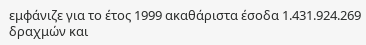εμφάνιζε για το έτος 1999 ακαθάριστα έσοδα 1.431.924.269 δραχμών και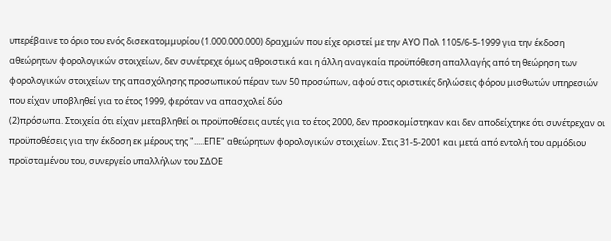υπερέβαινε το όριο του ενός δισεκατομμυρίου (1.000.000.000) δραχμών που είχε οριστεί με την ΑΥΟ Πολ 1105/6-5-1999 για την έκδοση αθεώρητων φορολογικών στοιχείων, δεν συνέτρεχε όμως αθροιστικά και η άλλη αναγκαία προϋπόθεση απαλλαγής από τη θεώρηση των φορολογικών στοιχείων της απασχόλησης προσωπικού πέραν των 50 προσώπων, αφού στις οριστικές δηλώσεις φόρου μισθωτών υπηρεσιών που είχαν υποβληθεί για το έτος 1999, φερόταν να απασχολεί δύο
(2)πρόσωπα. Στοιχεία ότι είχαν μεταβληθεί οι προϋποθέσεις αυτές για το έτος 2000, δεν προσκομίστηκαν και δεν αποδείχτηκε ότι συνέτρεχαν οι προϋποθέσεις για την έκδοση εκ μέρους της ".....ΕΠΕ" αθεώρητων φορολογικών στοιχείων. Στις 31-5-2001 και μετά από εντολή του αρμόδιου προϊσταμένου του, συνεργείο υπαλλήλων του ΣΔΟΕ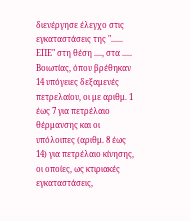διενέργησε έλεγχο στις εγκαταστάσεις της "...... ΕΠΕ" στη θέση ...., στα ..... Βοιωτίας, όπου βρέθηκαν 14 υπόγειες δεξαμενές πετρελαίου, οι με αριθμ. 1 έως 7 για πετρέλαιο θέρμανσης και οι υπόλοιπες (αριθμ. 8 έως 14) για πετρέλαιο κίνησης, οι οποίες, ως κτιριακές εγκαταστάσεις,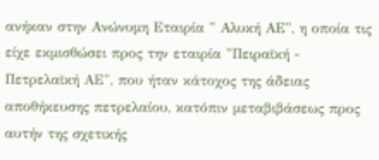ανήκαν στην Ανώνυμη Εταιρία " Αλυκή ΑΕ", η οποία τις είχε εκμισθώσει προς την εταιρία "Πειραϊκή - Πετρελαϊκή ΑΕ", που ήταν κάτοχος της άδειας αποθήκευσης πετρελαίου, κατόπιν μεταβιβάσεως προς αυτήν της σχετικής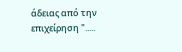άδειας από την επιχείρηση ".....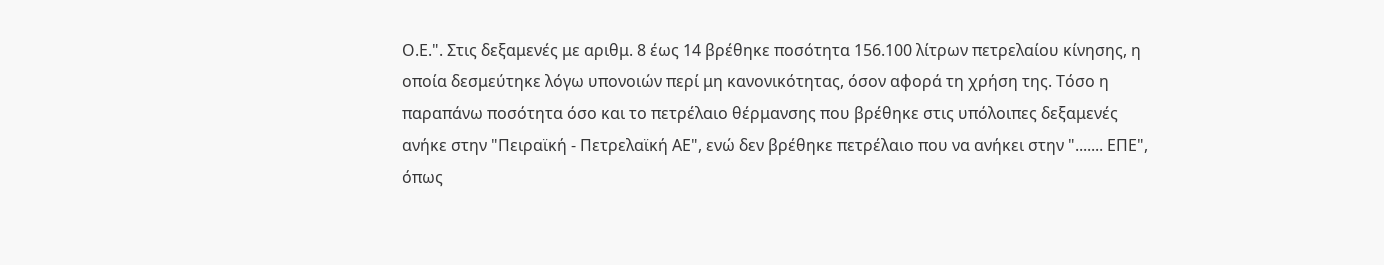Ο.Ε.". Στις δεξαμενές με αριθμ. 8 έως 14 βρέθηκε ποσότητα 156.100 λίτρων πετρελαίου κίνησης, η οποία δεσμεύτηκε λόγω υπονοιών περί μη κανονικότητας, όσον αφορά τη χρήση της. Τόσο η παραπάνω ποσότητα όσο και το πετρέλαιο θέρμανσης που βρέθηκε στις υπόλοιπες δεξαμενές ανήκε στην "Πειραϊκή - Πετρελαϊκή ΑΕ", ενώ δεν βρέθηκε πετρέλαιο που να ανήκει στην "....... ΕΠΕ", όπως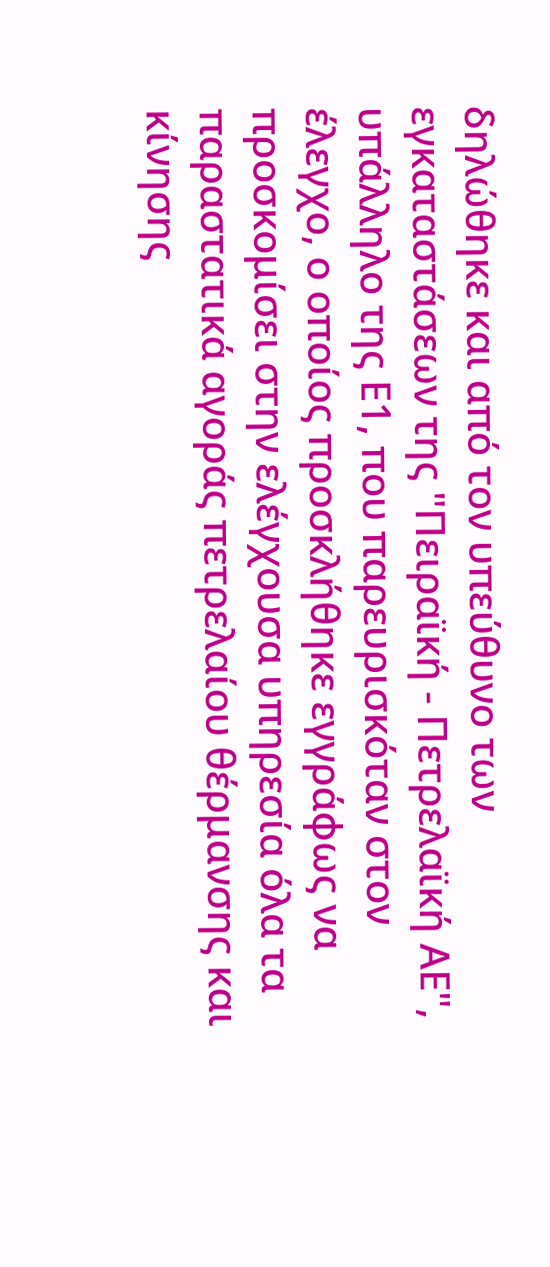δηλώθηκε και από τον υπεύθυνο των εγκαταστάσεων της "Πειραϊκή - Πετρελαϊκή ΑΕ", υπάλληλο της Ε1, που παρευρισκόταν στον έλεγχο, ο οποίος προσκλήθηκε εγγράφως να προσκομίσει στην ελέγχουσα υπηρεσία όλα τα παραστατικά αγοράς πετρελαίου θέρμανσης και κίνησης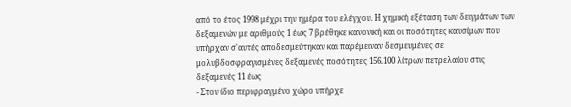από το έτος 1998 μέχρι την ημέρα του ελέγχου. Η χημική εξέταση των δειγμάτων των δεξαμενών με αριθμούς 1 έως 7 βρέθηκε κανονική και οι ποσότητες καυσίμων που υπήρχαν σ'αυτές αποδεσμεύτηκαν και παρέμειναν δεσμευμένες σε μολυβδοσφραγισμένες δεξαμενές ποσότητες 156.100 λίτρων πετρελαίου στις δεξαμενές 11 έως
- Στον ίδιο περιφραγμένο χώρο υπήρχε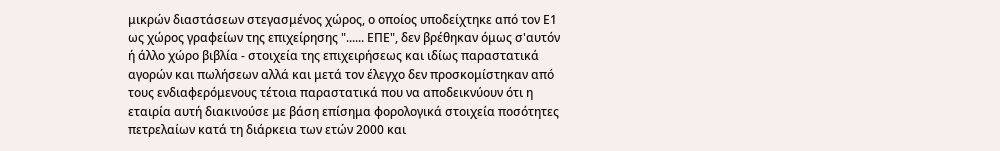μικρών διαστάσεων στεγασμένος χώρος, ο οποίος υποδείχτηκε από τον Ε1 ως χώρος γραφείων της επιχείρησης "...... ΕΠΕ", δεν βρέθηκαν όμως σ'αυτόν ή άλλο χώρο βιβλία - στοιχεία της επιχειρήσεως και ιδίως παραστατικά αγορών και πωλήσεων αλλά και μετά τον έλεγχο δεν προσκομίστηκαν από τους ενδιαφερόμενους τέτοια παραστατικά που να αποδεικνύουν ότι η εταιρία αυτή διακινούσε με βάση επίσημα φορολογικά στοιχεία ποσότητες πετρελαίων κατά τη διάρκεια των ετών 2000 και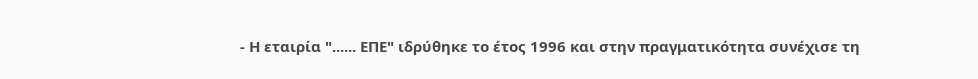- Η εταιρία "...... ΕΠΕ" ιδρύθηκε το έτος 1996 και στην πραγματικότητα συνέχισε τη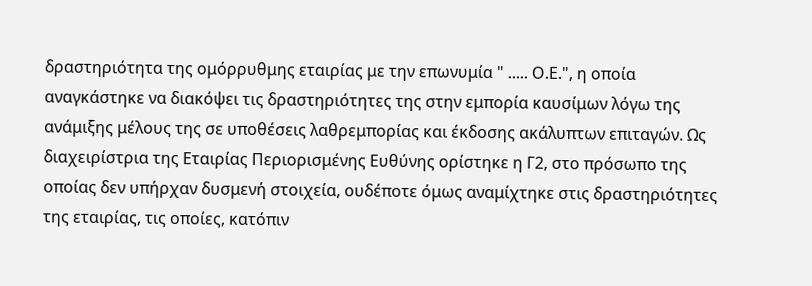δραστηριότητα της ομόρρυθμης εταιρίας με την επωνυμία " ..... Ο.Ε.", η οποία αναγκάστηκε να διακόψει τις δραστηριότητες της στην εμπορία καυσίμων λόγω της ανάμιξης μέλους της σε υποθέσεις λαθρεμπορίας και έκδοσης ακάλυπτων επιταγών. Ως διαχειρίστρια της Εταιρίας Περιορισμένης Ευθύνης ορίστηκε η Γ2, στο πρόσωπο της οποίας δεν υπήρχαν δυσμενή στοιχεία, ουδέποτε όμως αναμίχτηκε στις δραστηριότητες της εταιρίας, τις οποίες, κατόπιν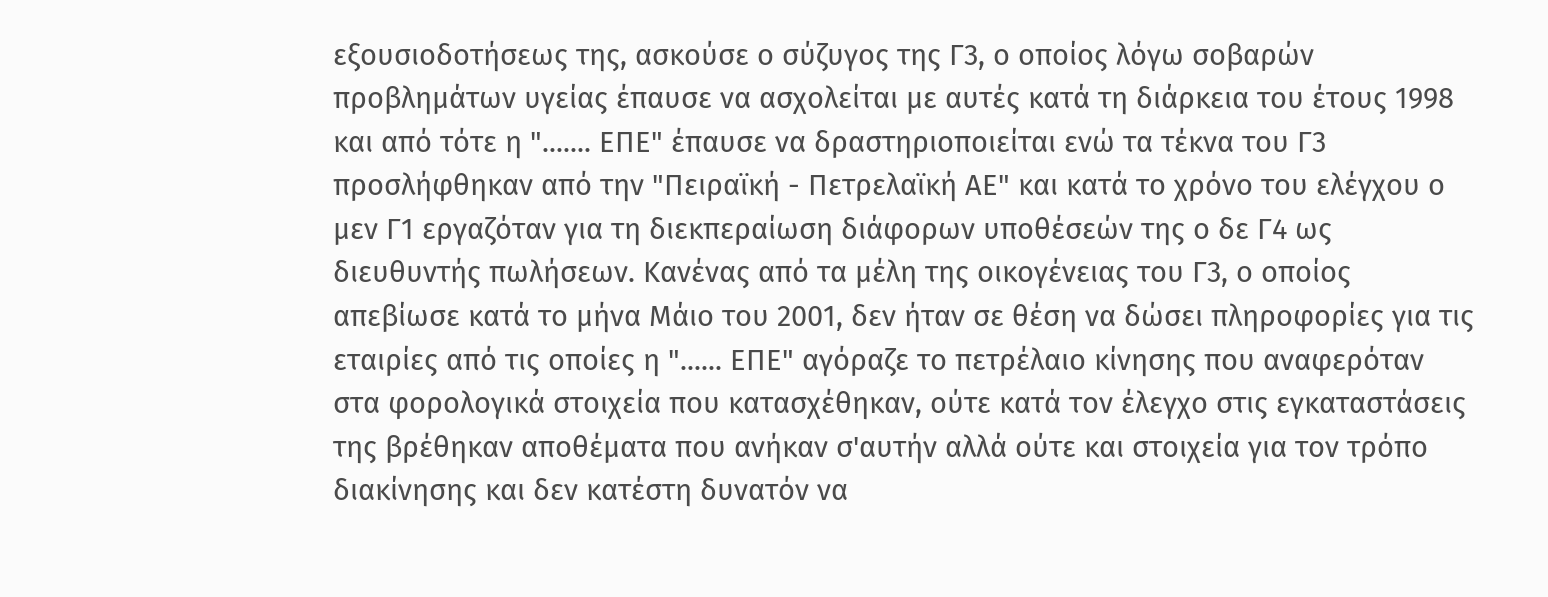εξουσιοδοτήσεως της, ασκούσε ο σύζυγος της Γ3, ο οποίος λόγω σοβαρών προβλημάτων υγείας έπαυσε να ασχολείται με αυτές κατά τη διάρκεια του έτους 1998 και από τότε η "....... ΕΠΕ" έπαυσε να δραστηριοποιείται ενώ τα τέκνα του Γ3 προσλήφθηκαν από την "Πειραϊκή - Πετρελαϊκή ΑΕ" και κατά το χρόνο του ελέγχου ο μεν Γ1 εργαζόταν για τη διεκπεραίωση διάφορων υποθέσεών της ο δε Γ4 ως διευθυντής πωλήσεων. Κανένας από τα μέλη της οικογένειας του Γ3, ο οποίος απεβίωσε κατά το μήνα Μάιο του 2001, δεν ήταν σε θέση να δώσει πληροφορίες για τις εταιρίες από τις οποίες η "...... ΕΠΕ" αγόραζε το πετρέλαιο κίνησης που αναφερόταν στα φορολογικά στοιχεία που κατασχέθηκαν, ούτε κατά τον έλεγχο στις εγκαταστάσεις της βρέθηκαν αποθέματα που ανήκαν σ'αυτήν αλλά ούτε και στοιχεία για τον τρόπο διακίνησης και δεν κατέστη δυνατόν να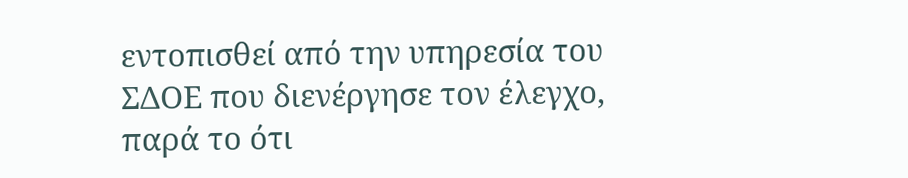εντοπισθεί από την υπηρεσία του ΣΔΟΕ που διενέργησε τον έλεγχο, παρά το ότι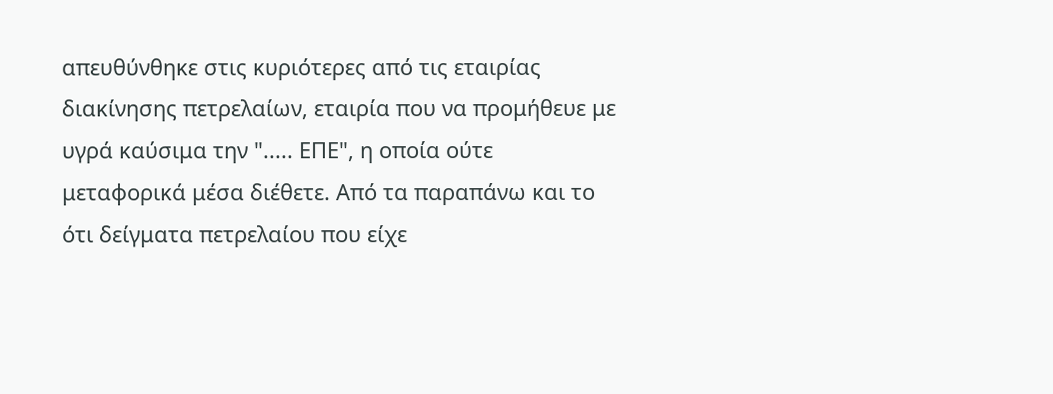απευθύνθηκε στις κυριότερες από τις εταιρίας διακίνησης πετρελαίων, εταιρία που να προμήθευε με υγρά καύσιμα την "..... ΕΠΕ", η οποία ούτε μεταφορικά μέσα διέθετε. Από τα παραπάνω και το ότι δείγματα πετρελαίου που είχε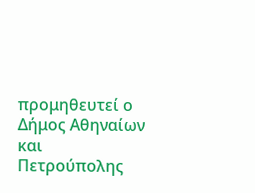προμηθευτεί ο Δήμος Αθηναίων και Πετρούπολης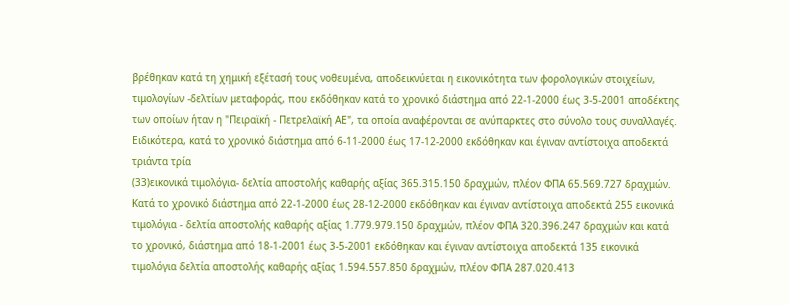βρέθηκαν κατά τη χημική εξέτασή τους νοθευμένα, αποδεικνύεται η εικονικότητα των φορολογικών στοιχείων, τιμολογίων -δελτίων μεταφοράς, που εκδόθηκαν κατά το χρονικό διάστημα από 22-1-2000 έως 3-5-2001 αποδέκτης των οποίων ήταν η "Πειραϊκή - Πετρελαϊκή ΑΕ", τα οποία αναφέρονται σε ανύπαρκτες στο σύνολο τους συναλλαγές. Ειδικότερα, κατά το χρονικό διάστημα από 6-11-2000 έως 17-12-2000 εκδόθηκαν και έγιναν αντίστοιχα αποδεκτά τριάντα τρία
(33)εικονικά τιμολόγια- δελτία αποστολής καθαρής αξίας 365.315.150 δραχμών, πλέον ΦΠΑ 65.569.727 δραχμών. Κατά το χρονικό διάστημα από 22-1-2000 έως 28-12-2000 εκδόθηκαν και έγιναν αντίστοιχα αποδεκτά 255 εικονικά τιμολόγια - δελτία αποστολής καθαρής αξίας 1.779.979.150 δραχμών, πλέον ΦΠΑ 320.396.247 δραχμών και κατά το χρονικό, διάστημα από 18-1-2001 έως 3-5-2001 εκδόθηκαν και έγιναν αντίστοιχα αποδεκτά 135 εικονικά τιμολόγια δελτία αποστολής καθαρής αξίας 1.594.557.850 δραχμών, πλέον ΦΠΑ 287.020.413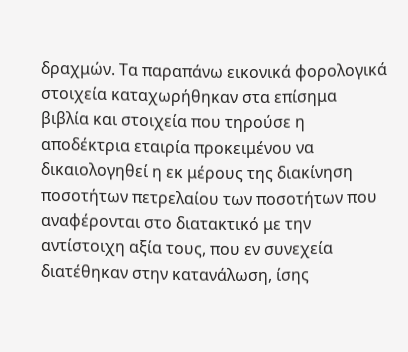δραχμών. Τα παραπάνω εικονικά φορολογικά στοιχεία καταχωρήθηκαν στα επίσημα βιβλία και στοιχεία που τηρούσε η αποδέκτρια εταιρία προκειμένου να δικαιολογηθεί η εκ μέρους της διακίνηση ποσοτήτων πετρελαίου των ποσοτήτων που αναφέρονται στο διατακτικό με την αντίστοιχη αξία τους, που εν συνεχεία διατέθηκαν στην κατανάλωση, ίσης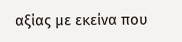αξίας με εκείνα που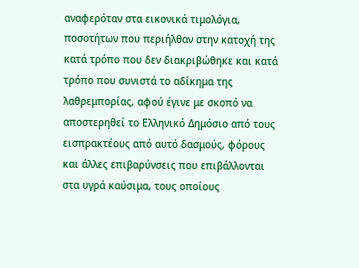αναφερόταν στα εικονικά τιμολόγια, ποσοτήτων που περιήλθαν στην κατοχή της κατά τρόπο που δεν διακριβώθηκε και κατά τρόπο που συνιστά το αδίκημα της λαθρεμπορίας, αφού έγινε με σκοπό να αποστερηθεί το Ελληνικό Δημόσιο από τους εισπρακτέους από αυτό δασμούς, φόρους και άλλες επιβαρύνσεις που επιβάλλονται στα υγρά καύσιμα, τους οποίους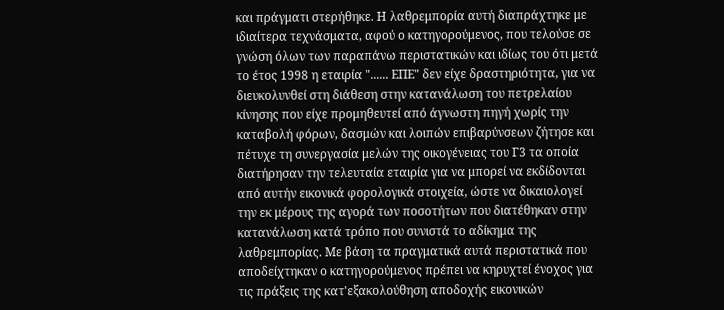και πράγματι στερήθηκε. Η λαθρεμπορία αυτή διαπράχτηκε με ιδιαίτερα τεχνάσματα, αφού ο κατηγορούμενος, που τελούσε σε γνώση όλων των παραπάνω περιστατικών και ιδίως του ότι μετά το έτος 1998 η εταιρία "...... ΕΠΕ" δεν είχε δραστηριότητα, για να διευκολυνθεί στη διάθεση στην κατανάλωση του πετρελαίου κίνησης που είχε προμηθευτεί από άγνωστη πηγή χωρίς την καταβολή φόρων, δασμών και λοιπών επιβαρύνσεων ζήτησε και πέτυχε τη συνεργασία μελών της οικογένειας του Γ3 τα οποία διατήρησαν την τελευταία εταιρία για να μπορεί να εκδίδονται από αυτήν εικονικά φορολογικά στοιχεία, ώστε να δικαιολογεί την εκ μέρους της αγορά των ποσοτήτων που διατέθηκαν στην κατανάλωση κατά τρόπο που συνιστά το αδίκημα της λαθρεμπορίας. Με βάση τα πραγματικά αυτά περιστατικά που αποδείχτηκαν ο κατηγορούμενος πρέπει να κηρυχτεί ένοχος για τις πράξεις της κατ'εξακολούθηση αποδοχής εικονικών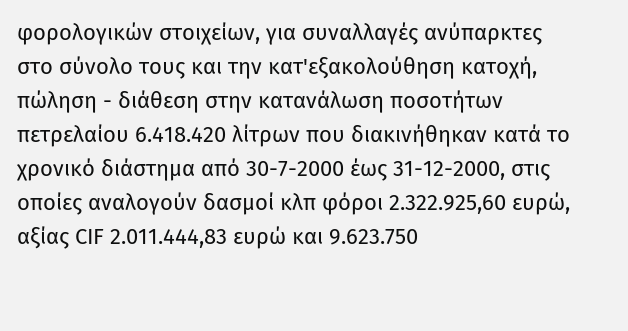φορολογικών στοιχείων, για συναλλαγές ανύπαρκτες στο σύνολο τους και την κατ'εξακολούθηση κατοχή, πώληση - διάθεση στην κατανάλωση ποσοτήτων πετρελαίου 6.418.420 λίτρων που διακινήθηκαν κατά το χρονικό διάστημα από 30-7-2000 έως 31-12-2000, στις οποίες αναλογούν δασμοί κλπ φόροι 2.322.925,60 ευρώ, αξίας CIF 2.011.444,83 ευρώ και 9.623.750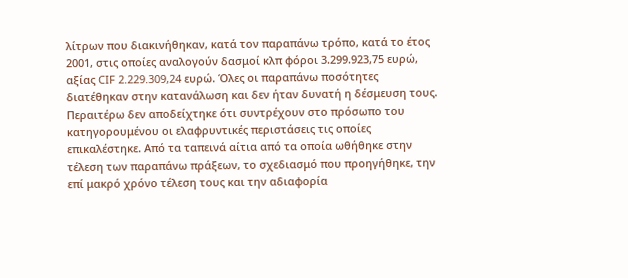λίτρων που διακινήθηκαν, κατά τον παραπάνω τρόπο, κατά το έτος 2001, στις οποίες αναλογούν δασμοί κλπ φόροι 3.299.923,75 ευρώ, αξίας CIF 2.229.309,24 ευρώ. Όλες οι παραπάνω ποσότητες διατέθηκαν στην κατανάλωση και δεν ήταν δυνατή η δέσμευση τους. Περαιτέρω δεν αποδείχτηκε ότι συντρέχουν στο πρόσωπο του κατηγορουμένου οι ελαφρυντικές περιστάσεις τις οποίες επικαλέστηκε. Από τα ταπεινά αίτια από τα οποία ωθήθηκε στην τέλεση των παραπάνω πράξεων, το σχεδιασμό που προηγήθηκε, την επί μακρό χρόνο τέλεση τους και την αδιαφορία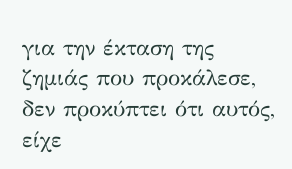για την έκταση της ζημιάς που προκάλεσε, δεν προκύπτει ότι αυτός, είχε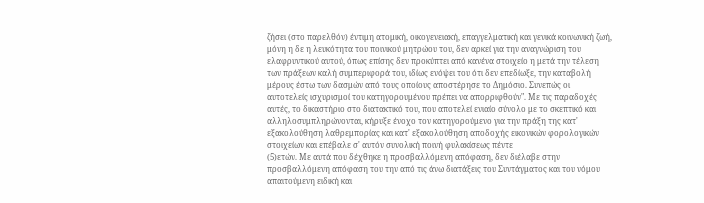ζήσει (στο παρελθόν) έντιμη ατομική, οικογενειακή, επαγγελματική και γενικά κοινωνική ζωή, μόνη η δε η λευκότητα του ποινικού μητρώου του, δεν αρκεί για την αναγνώριση του ελαφρυντικού αυτού, όπως επίσης δεν προκύπτει από κανένα στοιχείο η μετά την τέλεση των πράξεων καλή συμπεριφορά του, ιδίως ενόψει του ότι δεν επεδίωξε, την καταβολή μέρους έστω των δασμών από τους οποίους αποστέρησε το Δημόσιο. Συνεπώς οι αυτοτελείς ισχυρισμοί του κατηγορουμένου πρέπει να απορριφθούν". Με τις παραδοχές αυτές, το δικαστήριο στο διατακτικό του, που αποτελεί ενιαίο σύνολο με το σκεπτικό και αλληλοσυμπληρώνονται, κήρυξε ένοχο τον κατηγορούμενο για την πράξη της κατ' εξακολούθηση λαθρεμπορίας και κατ' εξακολούθηση αποδοχής εικονικών φορολογικών στοιχείων και επέβαλε σ' αυτόν συνολική ποινή φυλακίσεως πέντε
(5)ετών. Με αυτά που δέχθηκε η προσβαλλόμενη απόφαση, δεν διέλαβε στην προσβαλλόμενη απόφαση του την από τις άνω διατάξεις του Συντάγματος και του νόμου απαιτούμενη ειδική και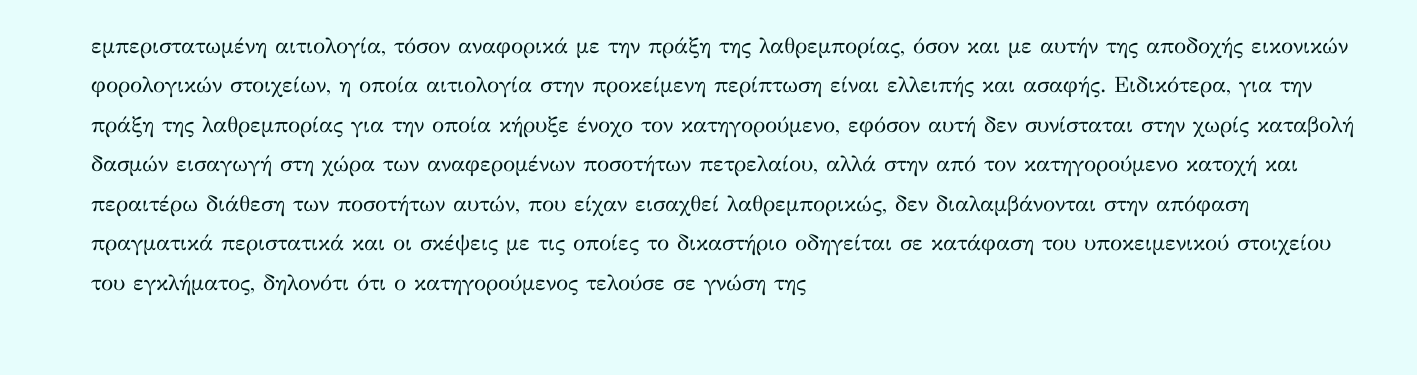εμπεριστατωμένη αιτιολογία, τόσον αναφορικά με την πράξη της λαθρεμπορίας, όσον και με αυτήν της αποδοχής εικονικών φορολογικών στοιχείων, η οποία αιτιολογία στην προκείμενη περίπτωση είναι ελλειπής και ασαφής. Ειδικότερα, για την πράξη της λαθρεμπορίας για την οποία κήρυξε ένοχο τον κατηγορούμενο, εφόσον αυτή δεν συνίσταται στην χωρίς καταβολή δασμών εισαγωγή στη χώρα των αναφερομένων ποσοτήτων πετρελαίου, αλλά στην από τον κατηγορούμενο κατοχή και περαιτέρω διάθεση των ποσοτήτων αυτών, που είχαν εισαχθεί λαθρεμπορικώς, δεν διαλαμβάνονται στην απόφαση πραγματικά περιστατικά και οι σκέψεις με τις οποίες το δικαστήριο οδηγείται σε κατάφαση του υποκειμενικού στοιχείου του εγκλήματος, δηλονότι ότι ο κατηγορούμενος τελούσε σε γνώση της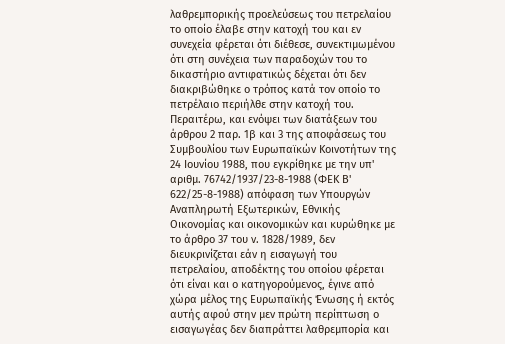λαθρεμπορικής προελεύσεως του πετρελαίου το οποίο έλαβε στην κατοχή του και εν συνεχεία φέρεται ότι διέθεσε, συνεκτιμωμένου ότι στη συνέχεια των παραδοχών του το δικαστήριο αντιφατικώς δέχεται ότι δεν διακριβώθηκε ο τρόπος κατά τον οποίο το πετρέλαιο περιήλθε στην κατοχή του. Περαιτέρω, και ενόψει των διατάξεων του άρθρου 2 παρ. 1β και 3 της αποφάσεως του Συμβουλίου των Ευρωπαϊκών Κοινοτήτων της 24 Ιουνίου 1988, που εγκρίθηκε με την υπ' αριθμ. 76742/1937/23-8-1988 (ΦΕΚ Β' 622/25-8-1988) απόφαση των Υπουργών Αναπληρωτή Εξωτερικών, Εθνικής Οικονομίας και οικονομικών και κυρώθηκε με το άρθρο 37 του ν. 1828/1989, δεν διευκρινίζεται εάν η εισαγωγή του πετρελαίου, αποδέκτης του οποίου φέρεται ότι είναι και ο κατηγορούμενος, έγινε από χώρα μέλος της Ευρωπαϊκής Ένωσης ή εκτός αυτής αφού στην μεν πρώτη περίπτωση ο εισαγωγέας δεν διαπράττει λαθρεμπορία και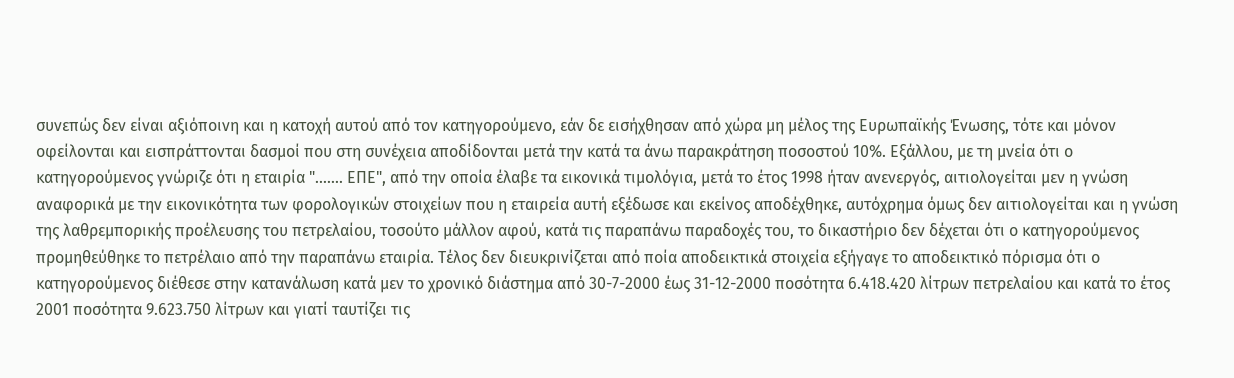συνεπώς δεν είναι αξιόποινη και η κατοχή αυτού από τον κατηγορούμενο, εάν δε εισήχθησαν από χώρα μη μέλος της Ευρωπαϊκής Ένωσης, τότε και μόνον οφείλονται και εισπράττονται δασμοί που στη συνέχεια αποδίδονται μετά την κατά τα άνω παρακράτηση ποσοστού 10%. Εξάλλου, με τη μνεία ότι ο κατηγορούμενος γνώριζε ότι η εταιρία "....... ΕΠΕ", από την οποία έλαβε τα εικονικά τιμολόγια, μετά το έτος 1998 ήταν ανενεργός, αιτιολογείται μεν η γνώση αναφορικά με την εικονικότητα των φορολογικών στοιχείων που η εταιρεία αυτή εξέδωσε και εκείνος αποδέχθηκε, αυτόχρημα όμως δεν αιτιολογείται και η γνώση της λαθρεμπορικής προέλευσης του πετρελαίου, τοσούτο μάλλον αφού, κατά τις παραπάνω παραδοχές του, το δικαστήριο δεν δέχεται ότι ο κατηγορούμενος προμηθεύθηκε το πετρέλαιο από την παραπάνω εταιρία. Τέλος δεν διευκρινίζεται από ποία αποδεικτικά στοιχεία εξήγαγε το αποδεικτικό πόρισμα ότι ο κατηγορούμενος διέθεσε στην κατανάλωση κατά μεν το χρονικό διάστημα από 30-7-2000 έως 31-12-2000 ποσότητα 6.418.420 λίτρων πετρελαίου και κατά το έτος 2001 ποσότητα 9.623.750 λίτρων και γιατί ταυτίζει τις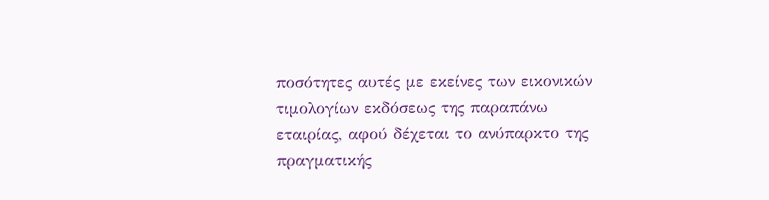ποσότητες αυτές με εκείνες των εικονικών τιμολογίων εκδόσεως της παραπάνω εταιρίας, αφού δέχεται το ανύπαρκτο της πραγματικής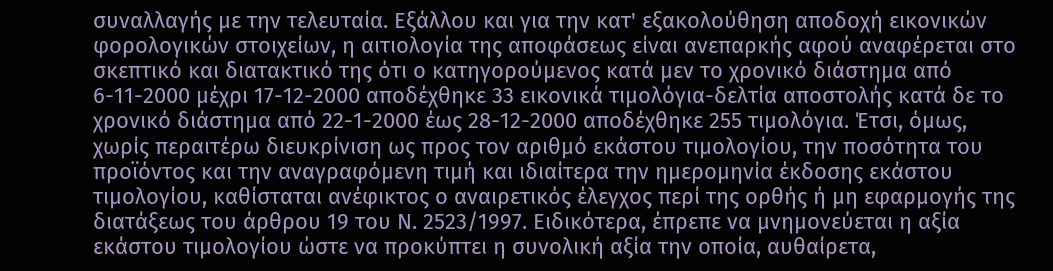συναλλαγής με την τελευταία. Εξάλλου και για την κατ' εξακολούθηση αποδοχή εικονικών φορολογικών στοιχείων, η αιτιολογία της αποφάσεως είναι ανεπαρκής αφού αναφέρεται στο σκεπτικό και διατακτικό της ότι ο κατηγορούμενος κατά μεν το χρονικό διάστημα από 6-11-2000 μέχρι 17-12-2000 αποδέχθηκε 33 εικονικά τιμολόγια-δελτία αποστολής κατά δε το χρονικό διάστημα από 22-1-2000 έως 28-12-2000 αποδέχθηκε 255 τιμολόγια. Έτσι, όμως, χωρίς περαιτέρω διευκρίνιση ως προς τον αριθμό εκάστου τιμολογίου, την ποσότητα του προϊόντος και την αναγραφόμενη τιμή και ιδιαίτερα την ημερομηνία έκδοσης εκάστου τιμολογίου, καθίσταται ανέφικτος ο αναιρετικός έλεγχος περί της ορθής ή μη εφαρμογής της διατάξεως του άρθρου 19 του Ν. 2523/1997. Ειδικότερα, έπρεπε να μνημονεύεται η αξία εκάστου τιμολογίου ώστε να προκύπτει η συνολική αξία την οποία, αυθαίρετα,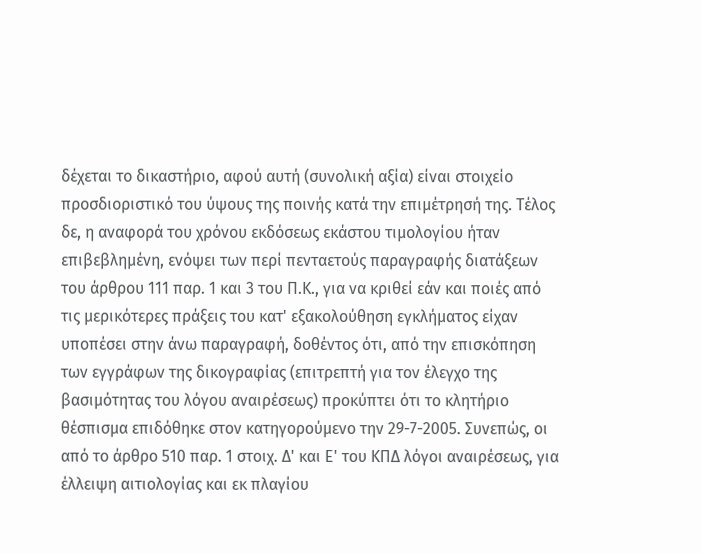δέχεται το δικαστήριο, αφού αυτή (συνολική αξία) είναι στοιχείο προσδιοριστικό του ύψους της ποινής κατά την επιμέτρησή της. Τέλος δε, η αναφορά του χρόνου εκδόσεως εκάστου τιμολογίου ήταν επιβεβλημένη, ενόψει των περί πενταετούς παραγραφής διατάξεων του άρθρου 111 παρ. 1 και 3 του Π.Κ., για να κριθεί εάν και ποιές από τις μερικότερες πράξεις του κατ' εξακολούθηση εγκλήματος είχαν υποπέσει στην άνω παραγραφή, δοθέντος ότι, από την επισκόπηση των εγγράφων της δικογραφίας (επιτρεπτή για τον έλεγχο της βασιμότητας του λόγου αναιρέσεως) προκύπτει ότι το κλητήριο θέσπισμα επιδόθηκε στον κατηγορούμενο την 29-7-2005. Συνεπώς, οι από το άρθρο 510 παρ. 1 στοιχ. Δ' και Ε' του ΚΠΔ λόγοι αναιρέσεως, για έλλειψη αιτιολογίας και εκ πλαγίου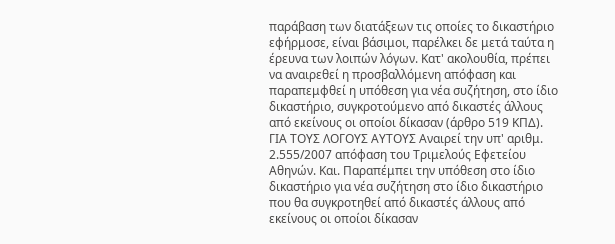παράβαση των διατάξεων τις οποίες το δικαστήριο εφήρμοσε, είναι βάσιμοι, παρέλκει δε μετά ταύτα η έρευνα των λοιπών λόγων. Κατ' ακολουθία, πρέπει να αναιρεθεί η προσβαλλόμενη απόφαση και παραπεμφθεί η υπόθεση για νέα συζήτηση, στο ίδιο δικαστήριο, συγκροτούμενο από δικαστές άλλους από εκείνους οι οποίοι δίκασαν (άρθρο 519 ΚΠΔ). ΓΙΑ ΤΟΥΣ ΛΟΓΟΥΣ ΑΥΤΟΥΣ Αναιρεί την υπ' αριθμ. 2.555/2007 απόφαση του Τριμελούς Εφετείου Αθηνών. Και. Παραπέμπει την υπόθεση στο ίδιο δικαστήριο για νέα συζήτηση στο ίδιο δικαστήριο που θα συγκροτηθεί από δικαστές άλλους από εκείνους οι οποίοι δίκασαν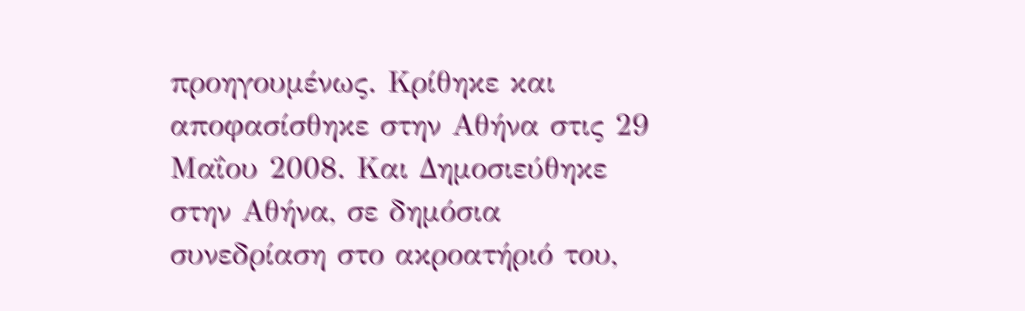προηγουμένως. Κρίθηκε και αποφασίσθηκε στην Αθήνα στις 29 Μαΐου 2008. Και Δημοσιεύθηκε στην Αθήνα, σε δημόσια συνεδρίαση στο ακροατήριό του,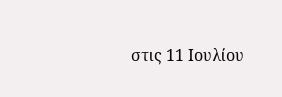στις 11 Ιουλίου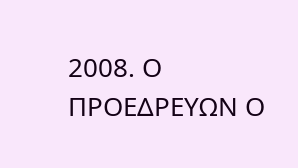2008. Ο ΠΡΟΕΔΡΕΥΩΝ Ο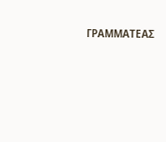ΓΡΑΜΜΑΤΕΑΣ